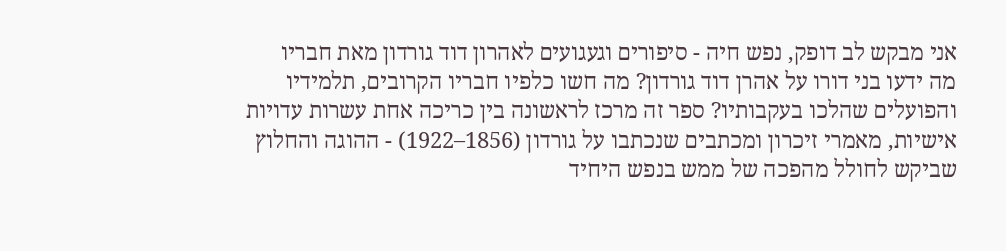אני מבקש לב דופק, נפש חיה - סיפורים וגעגועים לאהרון דוד גורדון מאת חבריו
מה ידעו בני דורו על אהרן דוד גורדון? מה חשו כלפיו חבריו הקרובים, תלמידיו והפועלים שהלכו בעקבותיו? ספר זה מרכז לראשונה בין כריכה אחת עשרות עדויות אישיות, מאמרי זיכרון ומכתבים שנכתבו על גורדון (1856–1922) - ההוגה והחלוץ שביקש לחולל מהפכה של ממש בנפש היחיד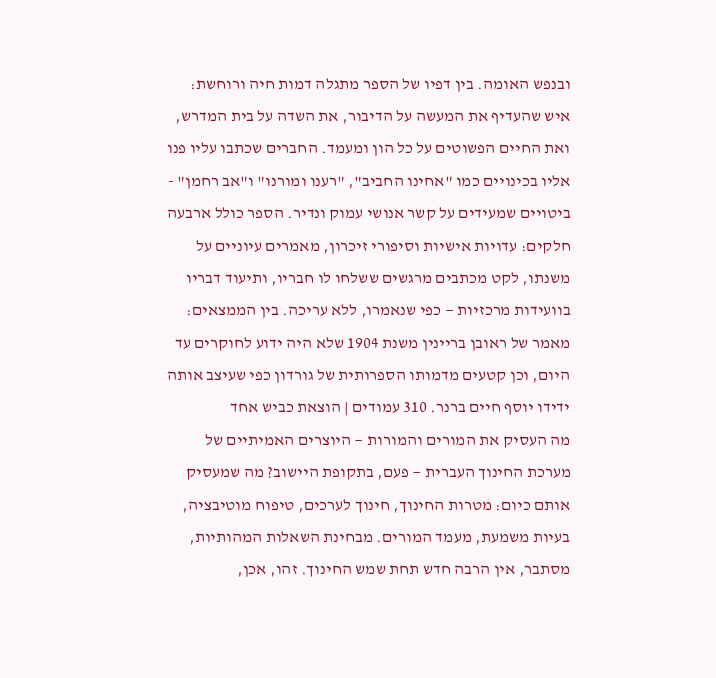ובנפש האומה. בין דפיו של הספר מתגלה דמות חיה ורוחשת: איש שהעדיף את המעשה על הדיבור, את השדה על בית המדרש, ואת החיים הפשוטים על כל הון ומעמד. החברים שכתבו עליו פנו אליו בכינויים כמו "אחינו החביב", "רענו ומורנו" ו"אב רחמן" - ביטויים שמעידים על קשר אנושי עמוק ונדיר. הספר כולל ארבעה חלקים: עדויות אישיות וסיפורי זיכרון, מאמרים עיוניים על משנתו, לקט מכתבים מרגשים ששלחו לו חבריו, ותיעוד דבריו בוועידות מרכזיות — כפי שנאמרו, ללא עריכה. בין הממצאים: מאמר של ראובן בריינין משנת 1904 שלא היה ידוע לחוקרים עד היום, וכן קטעים מדמותו הספרותית של גורדון כפי שעיצב אותה ידידו יוסף חיים ברנר. 310 עמודים | הוצאת כביש אחד
מה העסיק את המורים והמורות — היוצרים האמיתיים של מערכת החינוך העברית — פעם, בתקופת היישוב? מה שמעסיק אותם כיום: מטרות החינוך, חינוך לערכים, טיפוח מוטיבציה, בעיות משמעת, מעמד המורים. מבחינת השאלות המהותיות, מסתבר, אין הרבה חדש תחת שמש החינוך. זהו, אכן,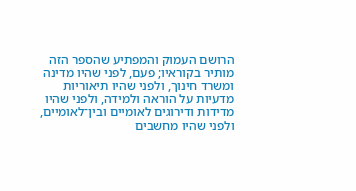הרושם העמוק והמפתיע שהספר הזה מותיר בקוראיו; פעם, לפני שהיו מדינה ומשרד חינוך, ולפני שהיו תיאוריות מדעיות על הוראה ולמידה, ולפני שהיו מדידות ודירוגים לאומיים ובין־לאומיים, ולפני שהיו מחשבים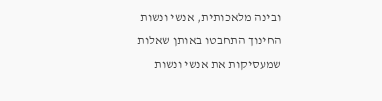ובינה מלאכותית, אנשי ונשות החינוך התחבטו באותן שאלות שמעסיקות את אנשי ונשות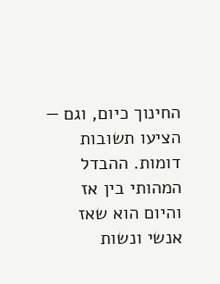החינוך כיום, וגם — הציעו תשובות דומות. ההבדל המהותי בין אז והיום הוא שאז אנשי ונשות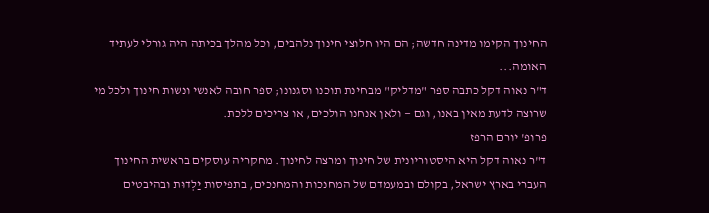החינוך הקימו מדינה חדשה; הם היו חלוצי חינוך נלהבים, וכל מהלך בכיתה היה גורלי לעתיד האומה...
ד"ר נאוה דקל כתבה ספר "מדליק" מבחינת תוכנו וסגנונו; ספר חובה לאנשי ונשות חינוך ולכל מי שרוצה לדעת מאין באנו, וגם — ולאן אנחנו הולכים, או צריכים ללכת.
פרופ' יורם הרפז
ד"ר נאוה דקל היא היסטוריונית של חינוך ומרצה לחינוך. מחקריה עוסקים בראשית החינוך העברי בארץ ישראל, בקולם ובמעמדם של המחנכות והמחנכים, בתפיסות יַלְדוּת ובהיבטים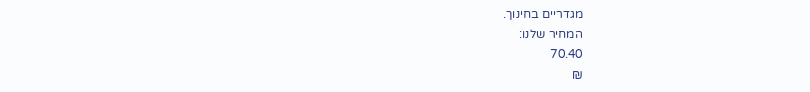מגדריים בחינוך.
המחיר שלנו:
70.40
₪